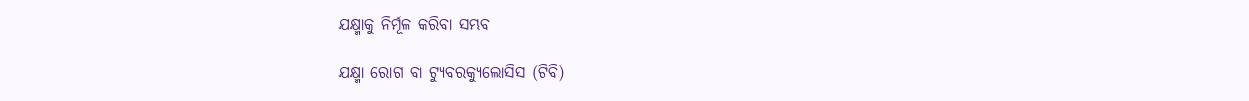ଯକ୍ଷ୍ମାକୁ ନିର୍ମୂଳ କରିବା ସମ୍ଭବ

ଯକ୍ଷ୍ମା ରୋଗ ବା ଟ୍ୟୁବରକ୍ୟୁଲୋସିସ (ଟିବି)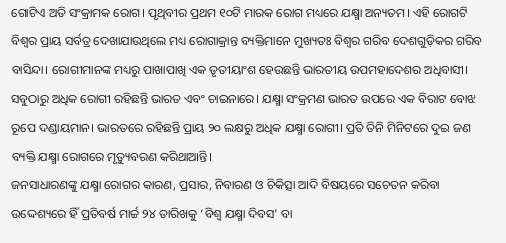ଗୋଟିଏ ଅତି ସଂକ୍ରାମକ ରୋଗ। ପୃଥିବୀର ପ୍ରଥମ ୧୦ଟି ମାରକ ରୋଗ ମଧ୍ୟରେ ଯକ୍ଷ୍ମା ଅନ୍ୟତମ। ଏହି ରୋଗଟି ବିଶ୍ୱର ପ୍ରାୟ ସର୍ବତ୍ର ଦେଖାଯାଉଥିଲେ ମଧ୍ୟ ରୋଗାକ୍ରାନ୍ତ ବ୍ୟକ୍ତିମାନେ ମୁଖ୍ୟତଃ ବିଶ୍ୱର ଗରିବ ଦେଶଗୁଡ଼ିକର ଗରିବ ବାସିନ୍ଦା। ରୋଗୀମାନଙ୍କ ମଧ୍ୟରୁ ପାଖାପାଖି ଏକ ତୃତୀୟାଂଶ ହେଉଛନ୍ତି ଭାରତୀୟ ଉପମହାଦେଶର ଅଧିବାସୀ। ସବୁଠାରୁ ଅଧିକ ରୋଗୀ ରହିଛନ୍ତି ଭାରତ ଏବଂ ଚାଇନାରେ। ଯକ୍ଷ୍ମା ସଂକ୍ରମଣ ଭାରତ ଉପରେ ଏକ ବିରାଟ ବୋଝ ରୂପେ ଦଣ୍ଡାୟମାନ। ଭାରତରେ ରହିଛନ୍ତି ପ୍ରାୟ ୨୦ ଲକ୍ଷରୁ ଅଧିକ ଯକ୍ଷ୍ମା ରୋଗୀ। ପ୍ରତି ତିନି ମିନିଟରେ ଦୁଇ ଜଣ ବ୍ୟକ୍ତି ଯକ୍ଷ୍ମା ରୋଗରେ ମୃତ୍ୟୁବରଣ କରିଥାଆନ୍ତି।
ଜନସାଧାରଣଙ୍କୁ ଯକ୍ଷ୍ମା ରୋଗର କାରଣ, ପ୍ରସାର, ନିବାରଣ ଓ ଚିକିତ୍ସା ଆଦି ବିଷୟରେ ସଚେତନ କରିବା ଉଦ୍ଦେଶ୍ୟରେ ହିଁ ପ୍ରତିବର୍ଷ ମାର୍ଚ୍ଚ ୨୪ ତାରିଖକୁ ‘ବିଶ୍ୱ ଯକ୍ଷ୍ମା ଦିବସ’ ବା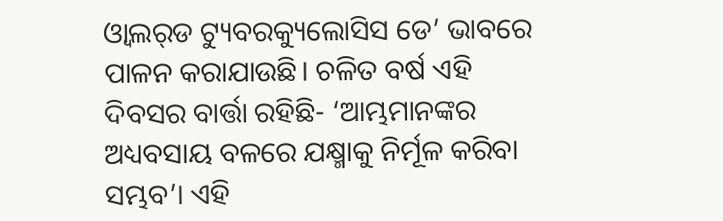ଓ୍ବାଲର୍‌ଡ ଟ୍ୟୁବରକ୍ୟୁଲୋସିସ ଡେ’ ଭାବରେ ପାଳନ କରାଯାଉଛି। ଚଳିତ ବର୍ଷ ଏହି ଦିବସର ବାର୍ତ୍ତା ରହିଛି- ‘ଆମ୍ଭମାନଙ୍କର ଅଧ୍ୟବସାୟ ବଳରେ ଯକ୍ଷ୍ମାକୁ ନିର୍ମୂଳ କରିବା ସମ୍ଭବ’। ଏହି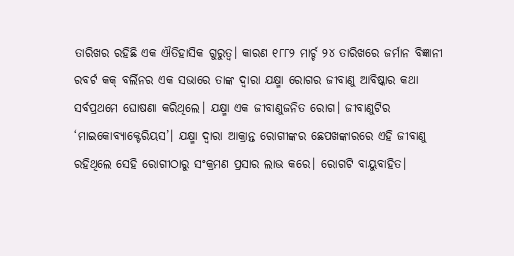ତାରିଖର ରହିଛି ଏକ ଐତିହାସିକ ଗୁରୁତ୍ୱ। କାରଣ ୧୮୮୨ ମାର୍ଚ୍ଚ ୨୪ ତାରିଖରେ ଜର୍ମାନ ବିଜ୍ଞାନୀ ରବର୍ଟ କକ୍‌ ବର୍ଲିନର ଏକ ସଭାରେ ତାଙ୍କ ଦ୍ୱାରା ଯକ୍ଷ୍ମା ରୋଗର ଜୀବାଣୁ ଆବିଷ୍କାର କଥା ସର୍ବପ୍ରଥମେ ଘୋଷଣା କରିଥିଲେ। ଯକ୍ଷ୍ମା ଏକ ଜୀବାଣୁଜନିତ ରୋଗ। ଜୀବାଣୁଟିର ‘ମାଇକୋବ୍ୟାକ୍ଟେରିୟସ’। ଯକ୍ଷ୍ମା ଦ୍ୱାରା ଆକ୍ରାନ୍ତ ରୋଗୀଙ୍କର ଛେପଖଙ୍କାରରେ ଏହି ଜୀବାଣୁ ରହିଥିଲେ ସେହି ରୋଗୀଠାରୁ ସଂକ୍ରମଣ ପ୍ରସାର ଲାଭ କରେ। ରୋଗଟି ବାୟୁବାହିତ।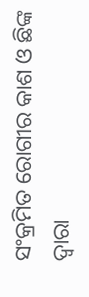ସଂକ୍ରମିତ ରୋଗୀର କାଶ ଓ ଛିଙ୍କ ଦ୍ୱାରା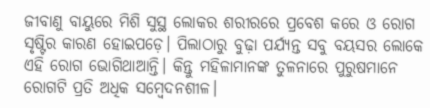ଜୀବାଣୁ ବାୟୁରେ ମିଶି ସୁସ୍ଥ ଲୋକର ଶରୀରରେ ପ୍ରବେଶ କରେ ଓ ରୋଗ ସୃଷ୍ଟିର କାରଣ ହୋଇପଡ଼େ। ପିଲାଠାରୁ ବୁଢ଼ା ପର୍ଯ୍ୟନ୍ତ ସବୁ ବୟସର ଲୋକେ ଏହି ରୋଗ ଭୋଗିଥାଆନ୍ତି। କିନ୍ତୁ ମହିଳାମାନଙ୍କ ତୁଳନାରେ ପୁରୁଷମାନେ ରୋଗଟି ପ୍ରତି ଅଧିକ ସମ୍ବେଦନଶୀଳ।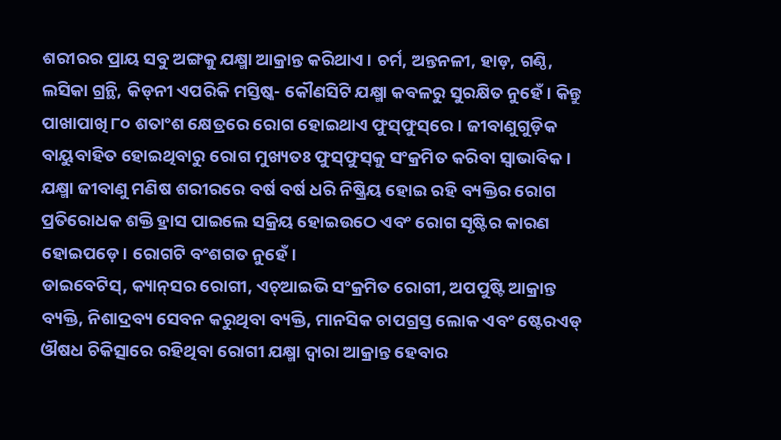ଶରୀରର ପ୍ରାୟ ସବୁ ଅଙ୍ଗକୁ ଯକ୍ଷ୍ମା ଆକ୍ରାନ୍ତ କରିଥାଏ। ଚର୍ମ, ଅନ୍ତନଳୀ, ହାଡ଼, ଗଣ୍ଠି, ଲସିକା ଗ୍ରନ୍ଥି, କିଡ୍‌ନୀ ଏପରିକି ମସ୍ତିଷ୍କ- କୌଣସିଟି ଯକ୍ଷ୍ମା କବଳରୁ ସୁରକ୍ଷିତ ନୁହେଁ। କିନ୍ତୁ ପାଖାପାଖି ୮୦ ଶତାଂଶ କ୍ଷେତ୍ରରେ ରୋଗ ହୋଇଥାଏ ଫୁସ୍‌ଫୁସ୍‌ରେ। ଜୀବାଣୁଗୁଡ଼ିକ ବାୟୁବାହିତ ହୋଇଥିବାରୁ ରୋଗ ମୁଖ୍ୟତଃ ଫୁସ୍‌ଫୁସ୍‌କୁ ସଂକ୍ରମିତ କରିବା ସ୍ବାଭାବିକ। ଯକ୍ଷ୍ମା ଜୀବାଣୁ ମଣିଷ ଶରୀରରେ ବର୍ଷ ବର୍ଷ ଧରି ନିଷ୍କ୍ରିୟ ହୋଇ ରହି ବ୍ୟକ୍ତିର ରୋଗ ପ୍ରତିରୋଧକ ଶକ୍ତି ହ୍ରାସ ପାଇଲେ ସକ୍ରିୟ ହୋଇଉଠେ ଏବଂ ରୋଗ ସୃଷ୍ଟିର କାରଣ ହୋଇପଡ଼େ। ରୋଗଟି ବଂଶଗତ ନୁହେଁ।
ଡାଇବେଟିସ୍‌, କ୍ୟାନ୍‌ସର ରୋଗୀ, ଏଚ୍‌ଆଇଭି ସଂକ୍ରମିତ ରୋଗୀ, ଅପପୁଷ୍ଟି ଆକ୍ରାନ୍ତ ବ୍ୟକ୍ତି, ନିଶାଦ୍ରବ୍ୟ ସେବନ କରୁଥିବା ବ୍ୟକ୍ତି, ମାନସିକ ଚାପଗ୍ରସ୍ତ ଲୋକ ଏବଂ ଷ୍ଟେରଏଡ୍‌ ଔଷଧ ଚିକିତ୍ସାରେ ରହିଥିବା ରୋଗୀ ଯକ୍ଷ୍ମା ଦ୍ୱାରା ଆକ୍ରାନ୍ତ ହେବାର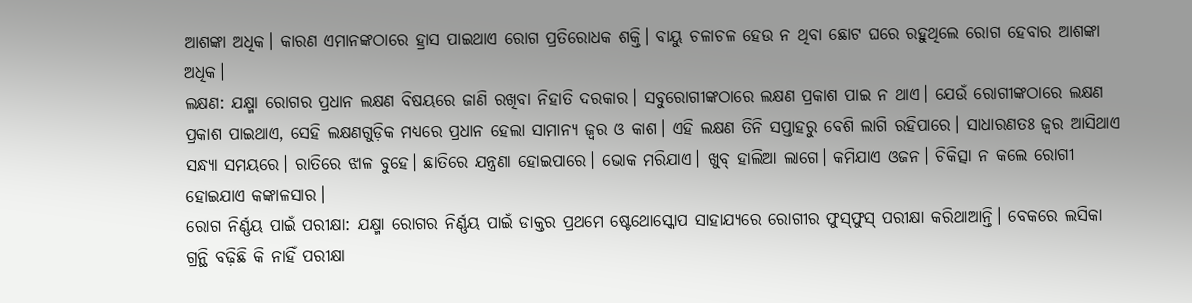ଆଶଙ୍କା ଅଧିକ। କାରଣ ଏମାନଙ୍କଠାରେ ହ୍ରାସ ପାଇଥାଏ ରୋଗ ପ୍ରତିରୋଧକ ଶକ୍ତି। ବାୟୁ ଚଳାଚଳ ହେଉ ନ ଥିବା ଛୋଟ ଘରେ ରହୁଥିଲେ ରୋଗ ହେବାର ଆଶଙ୍କା ଅଧିକ।
ଲକ୍ଷଣ: ଯକ୍ଷ୍ମା ରୋଗର ପ୍ରଧାନ ଲକ୍ଷଣ ବିଷୟରେ ଜାଣି ରଖିବା ନିହାତି ଦରକାର। ସବୁରୋଗୀଙ୍କଠାରେ ଲକ୍ଷଣ ପ୍ରକାଶ ପାଇ ନ ଥାଏ। ଯେଉଁ ରୋଗୀଙ୍କଠାରେ ଲକ୍ଷଣ ପ୍ରକାଶ ପାଇଥାଏ, ସେହି ଲକ୍ଷଣଗୁଡ଼ିକ ମଧ୍ୟରେ ପ୍ରଧାନ ହେଲା ସାମାନ୍ୟ ଜ୍ୱର ଓ କାଶ। ଏହି ଲକ୍ଷଣ ତିନି ସପ୍ତାହରୁ ବେଶି ଲାଗି ରହିପାରେ। ସାଧାରଣତଃ ଜ୍ୱର ଆସିଥାଏ ସନ୍ଧ୍ୟା ସମୟରେ। ରାତିରେ ଝାଳ ବୁହେ। ଛାତିରେ ଯନ୍ତ୍ରଣା ହୋଇପାରେ। ଭୋକ ମରିଯାଏ। ଖୁବ୍‌ ହାଲିଆ ଲାଗେ। କମିଯାଏ ଓଜନ। ଚିକିତ୍ସା ନ କଲେ ରୋଗୀ ହୋଇଯାଏ କଙ୍କାଳସାର।
ରୋଗ ନିର୍ଣ୍ଣୟ ପାଇଁ ପରୀକ୍ଷା: ଯକ୍ଷ୍ମା ରୋଗର ନିର୍ଣ୍ଣୟ ପାଇଁ ଡାକ୍ତର ପ୍ରଥମେ ଷ୍ଟେଥୋସ୍କୋପ ସାହାଯ୍ୟରେ ରୋଗୀର ଫୁସ୍‌ଫୁସ୍‌ ପରୀକ୍ଷା କରିଥାଆନ୍ତି। ବେକରେ ଲସିକା ଗ୍ରନ୍ଥି ବଢ଼ିଛି କି ନାହିଁ ପରୀକ୍ଷା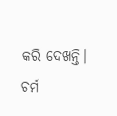କରି ଦେଖନ୍ତି। ଚର୍ମ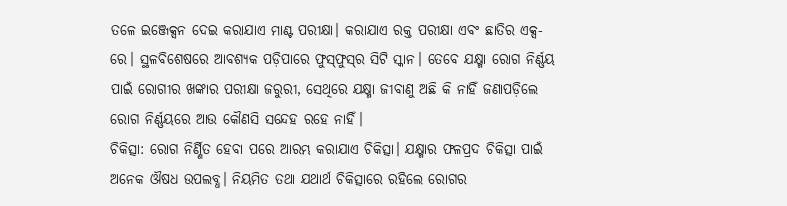ତଳେ ଇଞ୍ଜେକ୍ସନ ଦେଇ କରାଯାଏ ମାଣ୍ଟ ପରୀକ୍ଷା। କରାଯାଏ ରକ୍ତ ପରୀକ୍ଷା ଏବଂ ଛାତିର ଏକ୍ସ-ରେ। ସ୍ଥଳବିଶେଷରେ ଆବଶ୍ୟକ ପଡ଼ିପାରେ ଫୁସ୍‌ଫୁସ୍‌ର ସିଟି ସ୍କାନ। ତେବେ ଯକ୍ଷ୍ମା ରୋଗ ନିର୍ଣ୍ଣୟ ପାଇଁ ରୋଗୀର ଖଙ୍କାର ପରୀକ୍ଷା ଜରୁରୀ, ସେଥିରେ ଯକ୍ଷ୍ମା ଜୀବାଣୁ ଅଛି କି ନାହିଁ ଜଣାପଡ଼ିଲେ ରୋଗ ନିର୍ଣ୍ଣୟରେ ଆଉ କୌଣସି ସନ୍ଦେହ ରହେ ନାହିଁ।
ଚିକିତ୍ସା: ରୋଗ ନିର୍ଣ୍ଣିତ ହେବା ପରେ ଆରମ୍ଭ କରାଯାଏ ଚିକିତ୍ସା। ଯକ୍ଷ୍ମାର ଫଳପ୍ରଦ ଚିକିତ୍ସା ପାଇଁ ଅନେକ ଔଷଧ ଉପଲବ୍ଧ। ନିୟମିତ ତଥା ଯଥାର୍ଥ ଚିକିତ୍ସାରେ ରହିଲେ ରୋଗର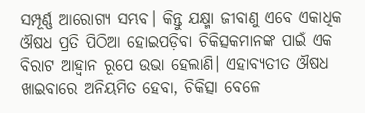ସମ୍ପୂର୍ଣ୍ଣ ଆରୋଗ୍ୟ ସମ୍ଭବ। କିନ୍ତୁ ଯକ୍ଷ୍ମା ଜୀବାଣୁ ଏବେ ଏକାଧିକ ଔଷଧ ପ୍ରତି ପିଠିଆ ହୋଇପଡ଼ିବା ଚିକିତ୍ସକମାନଙ୍କ ପାଇଁ ଏକ ବିରାଟ ଆହ୍ବାନ ରୂପେ ଉଭା ହେଲାଣି। ଏହାବ୍ୟତୀତ ଔଷଧ ଖାଇବାରେ ଅନିୟମିତ ହେବା, ଚିକିତ୍ସା ବେଳେ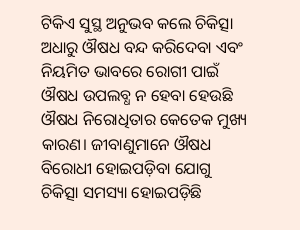ଟିକିଏ ସୁସ୍ଥ ଅନୁଭବ କଲେ ଚିକିତ୍ସା ଅଧାରୁ ଔଷଧ ବନ୍ଦ କରିଦେବା ଏବଂ ନିୟମିତ ଭାବରେ ରୋଗୀ ପାଇଁ ଔଷଧ ଉପଲବ୍ଧ ନ ହେବା ହେଉଛି ଔଷଧ ନିରୋଧିତାର କେତେକ ମୁଖ୍ୟ କାରଣ। ଜୀବାଣୁମାନେ ଔଷଧ ବିରୋଧୀ ହୋଇପଡ଼ିବା ଯୋଗୁ ଚିକିତ୍ସା ସମସ୍ୟା ହୋଇପଡ଼ିଛି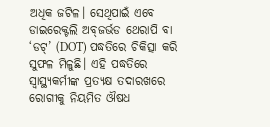ଅଧିକ ଜଟିଳ। ସେଥିପାଇଁ ଏବେ ଡାଇରେକ୍ଟଲି ଅବ୍‌ଜର୍ଭଡ ଥେରାପି ବା ‘ଡଟ୍‌’ (DOT) ପଦ୍ଧତିରେ ଚିକିତ୍ସା କରି ସୁଫଳ ମିଳୁଛି। ଏହି ପଦ୍ଧତିରେ ସ୍ବାସ୍ଥ୍ୟକର୍ମୀଙ୍କ ପ୍ରତ୍ୟକ୍ଷ ତଦାରଖରେ ରୋଗୀକୁ ନିୟମିତ ଔଷଧ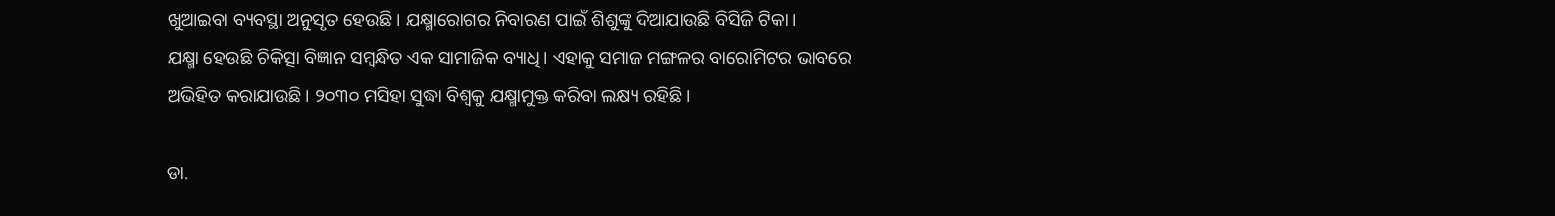ଖୁଆଇବା ବ୍ୟବସ୍ଥା ଅନୁସୃତ ହେଉଛି। ଯକ୍ଷ୍ମାରୋଗର ନିବାରଣ ପାଇଁ ଶିଶୁଙ୍କୁ ଦିଆଯାଉଛି ବିସିଜି ଟିକା।
ଯକ୍ଷ୍ମା ହେଉଛି ଚିକିତ୍ସା ବିଜ୍ଞାନ ସମ୍ବନ୍ଧିତ ଏକ ସାମାଜିକ ବ୍ୟାଧି। ଏହାକୁ ସମାଜ ମଙ୍ଗଳର ବାରୋମିଟର ଭାବରେ ଅଭିହିତ କରାଯାଉଛି। ୨୦୩୦ ମସିହା ସୁଦ୍ଧା ବିଶ୍ୱକୁ ଯକ୍ଷ୍ମାମୁକ୍ତ କରିବା ଲକ୍ଷ୍ୟ ରହିଛି।

ଡା.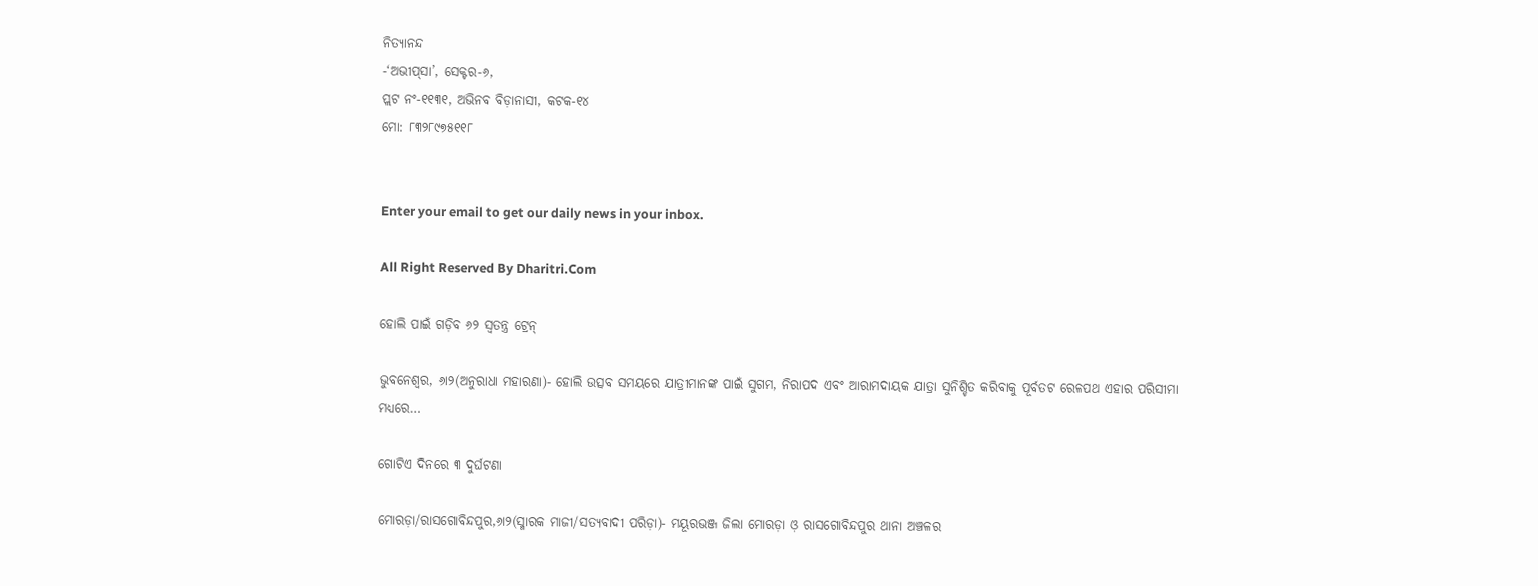ନିତ୍ୟାନନ୍ଦ
-‘ଅଭୀପ୍‌ସା’, ସେକ୍ଟର-୬,
ପ୍ଲଟ ନଂ-୧୧୩୧, ଅଭିନବ ବିଡ଼ାନାସୀ, କଟକ-୧୪
ମୋ: ୮୩୨୮୯୭୫୧୧୮


Enter your email to get our daily news in your inbox.

All Right Reserved By Dharitri.Com

ହୋଲି ପାଇଁ ଗଡ଼ିବ ୬୨ ସ୍ବତନ୍ତ୍ର ଟ୍ରେନ୍‌

ଭୁବନେଶ୍ୱର, ୬ା୨(ଅନୁରାଧା ମହାରଣା)- ହୋଲି ଉତ୍ସବ ସମୟରେ ଯାତ୍ରୀମାନଙ୍କ ପାଇଁ ସୁଗମ, ନିରାପଦ ଏବଂ ଆରାମଦାୟକ ଯାତ୍ରା ସୁନିଶ୍ଚିତ କରିବାକୁ ପୂର୍ବତଟ ରେଳପଥ ଏହାର ପରିସୀମା ମଧ୍ୟରେ…

ଗୋଟିଏ ଦିନରେ ୩ ଦୁର୍ଘଟଣା

ମୋରଡ଼ା/ରାସଗୋବିନ୍ଦପୁର,୬ା୨(ସ୍ମାରକ ମାଜୀ/ସତ୍ୟବାଦୀ ପରିଡ଼ା)- ମୟୂରଭଞ୍ଜ ଜିଲା ମୋରଡ଼ା ଓ଼ ରାସଗୋବିନ୍ଦପୁର ଥାନା ଅଞ୍ଚଳର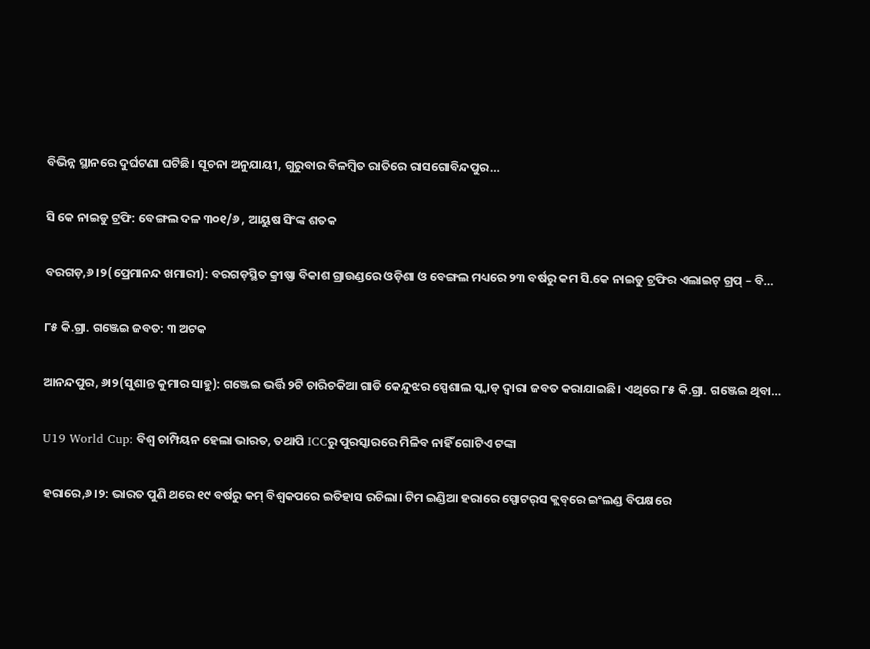ବିଭିନ୍ନ ସ୍ଥାନରେ ଦୁର୍ଘଟଣା ଘଟିଛି। ସୂଚନା ଅନୁଯାୟୀ, ଗୁରୁବାର ବିଳମ୍ବିତ ରାତିରେ ରାସଗୋବିନ୍ଦପୁର…

ସି କେ ନାଇଡୁ ଟ୍ରଫି: ବେଙ୍ଗଲ ଦଳ ୩୦୧/୬ , ଆୟୁଷ ସିଂଙ୍କ ଶତକ

ବରଗଡ଼,୬।୨(ପ୍ରେମାନନ୍ଦ ଖମାରୀ): ବରଗଡ଼ସ୍ଥିତ କ୍ରୀଷ୍ଣା ବିକାଶ ଗ୍ରାଉଣ୍ଡରେ ଓଡ଼ିଶା ଓ ବେଙ୍ଗଲ ମଧ୍ୟରେ ୨୩ ବର୍ଷରୁ କମ ସି.କେ ନାଇଡୁ ଟ୍ରଫିର ଏଲାଇଟ୍ ଗ୍ରପ୍‌ – ବି…

୮୫ କି.ଗ୍ରା. ଗଞ୍ଜେଇ ଜବତ: ୩ ଅଟକ

ଆନନ୍ଦପୁର, ୬ା୨(ସୁଶାନ୍ତ କୁମାର ସାହୁ): ଗଞ୍ଜେଇ ଭର୍ତ୍ତି ୨ଟି ଚାରିଚକିଆ ଗାଡି କେନ୍ଦୁଝର ସ୍ପେଶାଲ ସ୍କ୍ବାଡ୍‌ ଦ୍ୱାରା ଜବତ କରାଯାଇଛି। ଏଥିରେ ୮୫ କି.ଗ୍ରା. ଗଞ୍ଜେଇ ଥିବା…

U19 World Cup: ବିଶ୍ୱ ଚାମ୍ପିୟନ ହେଲା ଭାରତ, ତଥାପି ICCରୁ ପୁରସ୍କାରରେ ମିଳିବ ନାହିଁ ଗୋଟିଏ ଟଙ୍କା

ହରାରେ,୬।୨: ଭାରତ ପୁଣି ଥରେ ୧୯ ବର୍ଷରୁ କମ୍‌ ବିଶ୍ୱକପରେ ଇତିହାସ ରଚିଲା। ଟିମ ଇଣ୍ଡିଆ ହରାରେ ସ୍ପୋଟର୍‌ସ କ୍ଲବ୍‌ରେ ଇଂଲଣ୍ଡ ବିପକ୍ଷରେ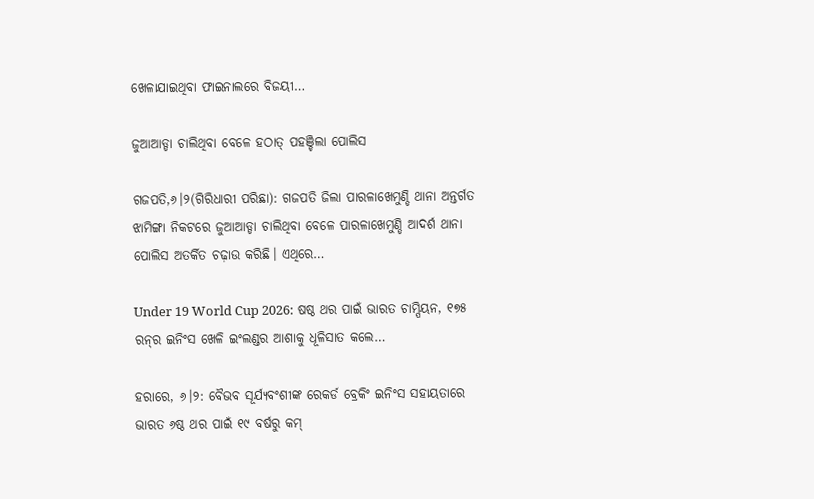ଖେଳାଯାଇଥିବା ଫାଇନାଲରେ ବିଜୟୀ…

ଜୁଆଆଡ୍ଡା ଚାଲିଥିବା ବେଳେ ହଠାତ୍‌ ପହଞ୍ଚିଲା ପୋଲିସ

ଗଜପତି,୬।୨(ଗିରିଧାରୀ ପରିଛା): ଗଜପତି ଜିଲା ପାରଳାଖେମୁଣ୍ଡି ଥାନା ଅନ୍ତର୍ଗତ ଝାମିଙ୍ଗା ନିକଟରେ ଜୁଆଆଡ୍ଡା ଚାଲିଥିବା ବେଳେ ପାରଳାଖେମୁଣ୍ଡି ଆଦର୍ଶ ଥାନା ପୋଲିସ ଅତର୍କିତ ଚଢ଼ାଉ କରିଛି। ଏଥିରେ…

Under 19 World Cup 2026: ଷଷ୍ଠ ଥର ପାଇଁ ଭାରତ ଚାମ୍ପିୟନ, ୧୭୫ ରନ୍‌ର ଇନିଂସ ଖେଳି ଇଂଲଣ୍ଡର ଆଶାକୁ ଧୂଳିସାତ କଲେ…

ହରାରେ, ୬।୨: ବୈଭବ ସୂର୍ଯ୍ୟବଂଶୀଙ୍କ ରେକର୍ଡ ବ୍ରେକିଂ ଇନିଂସ ସହାୟତାରେ ଭାରତ ୬ଷ୍ଠ ଥର ପାଇଁ ୧୯ ବର୍ଷରୁ କମ୍‌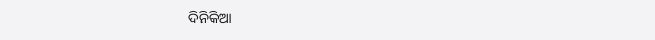ଦିନିକିଆ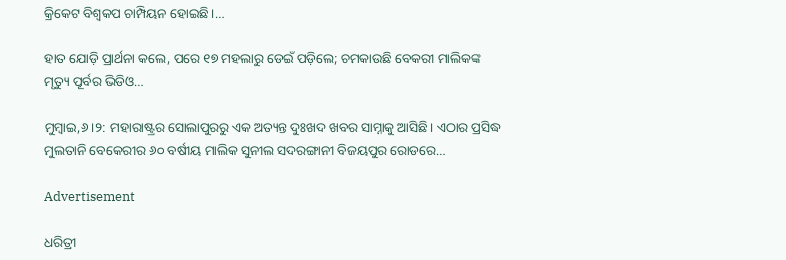କ୍ରିକେଟ ବିଶ୍ୱକପ ଚାମ୍ପିୟନ ହୋଇଛି।…

ହାତ ଯୋଡ଼ି ପ୍ରାର୍ଥନା କଲେ, ପରେ ୧୭ ମହଲାରୁ ଡେଇଁ ପଡ଼ିଲେ; ଚମକାଉଛି ବେକରୀ ମାଲିକଙ୍କ ମୃତ୍ୟୁ ପୂର୍ବର ଭିଡିଓ…

ମୁମ୍ବାଇ,୬।୨: ମହାରାଷ୍ଟ୍ରର ସୋଲାପୁରରୁ ଏକ ଅତ୍ୟନ୍ତ ଦୁଃଖଦ ଖବର ସାମ୍ନାକୁ ଆସିଛି। ଏଠାର ପ୍ରସିଦ୍ଧ ମୁଲତାନି ବେକେରୀର ୬୦ ବର୍ଷୀୟ ମାଲିକ ସୁନୀଲ ସଦରଙ୍ଗାନୀ ବିଜୟପୁର ରୋଡରେ…

Advertisement

ଧରିତ୍ରୀ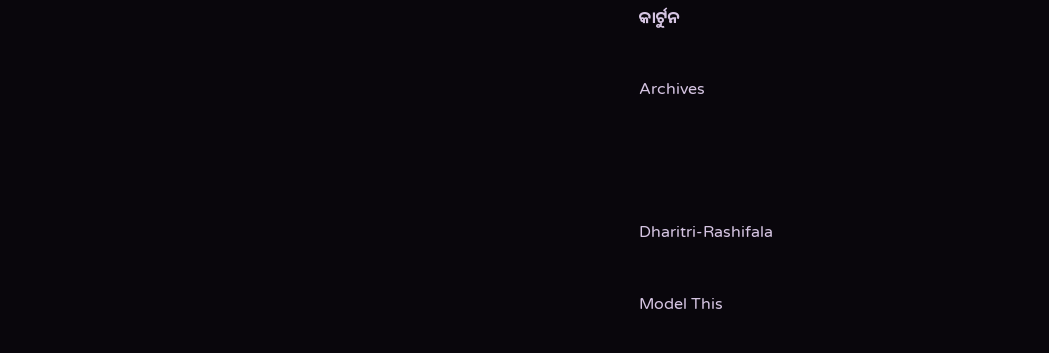କାର୍ଟୁନ

Archives



Dharitri-Rashifala

Model This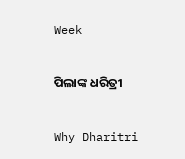Week

ପିଲାଙ୍କ ଧରିତ୍ରୀ

Why Dharitri